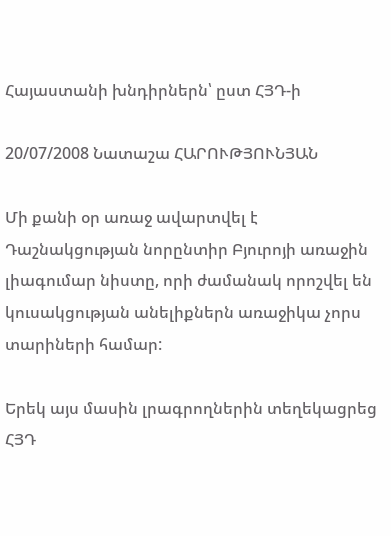Հայաստանի խնդիրներն՝ ըստ ՀՅԴ-ի

20/07/2008 Նատաշա ՀԱՐՈՒԹՅՈՒՆՅԱՆ

Մի քանի օր առաջ ավարտվել է Դաշնակցության նորընտիր Բյուրոյի առաջին լիագումար նիստը, որի ժամանակ որոշվել են կուսակցության անելիքներն առաջիկա չորս տարիների համար:

Երեկ այս մասին լրագրողներին տեղեկացրեց ՀՅԴ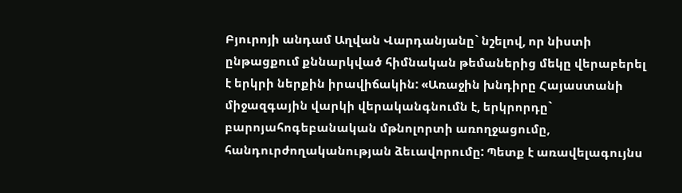Բյուրոյի անդամ Աղվան Վարդանյանը` նշելով, որ նիստի ընթացքում քննարկված հիմնական թեմաներից մեկը վերաբերել է երկրի ներքին իրավիճակին: «Առաջին խնդիրը Հայաստանի միջազգային վարկի վերականգնումն է, երկրորդը` բարոյահոգեբանական մթնոլորտի առողջացումը, հանդուրժողականության ձեւավորումը: Պետք է առավելագույնս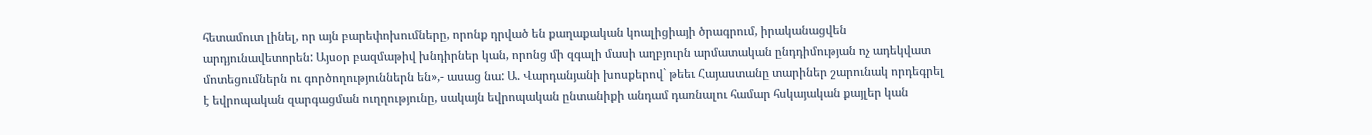հետամուտ լինել, որ այն բարեփոխումները, որոնք դրված են քաղաքական կոալիցիայի ծրագրում, իրականացվեն արդյունավետորեն: Այսօր բազմաթիվ խնդիրներ կան, որոնց մի զգալի մասի աղբյուրն արմատական ընդդիմության ոչ ադեկվատ մոտեցումներն ու գործողություններն են»,- ասաց նա: Ա. Վարդանյանի խոսքերով` թեեւ Հայաստանը տարիներ շարունակ որդեգրել է եվրոպական զարգացման ուղղությունը, սակայն եվրոպական ընտանիքի անդամ դառնալու համար հսկայական քայլեր կան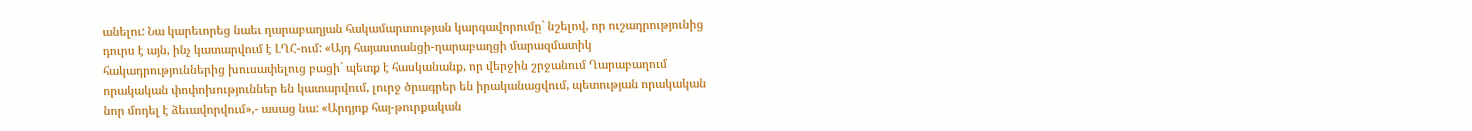անելու: Նա կարեւորեց նաեւ ղարաբաղյան հակամարտության կարգավորումը` նշելով, որ ուշադրությունից դուրս է այն, ինչ կատարվում է ԼՂՀ-ում: «Այդ հայաստանցի-ղարաբաղցի մարազմատիկ հակադրություններից խուսափելուց բացի` պետք է հասկանանք, որ վերջին շրջանում Ղարաբաղում որակական փոփոխություններ են կատարվում, լուրջ ծրագրեր են իրականացվում, պետության որակական նոր մոդել է ձեւավորվում»,- ասաց նա: «Արդյոք հայ-թուրքական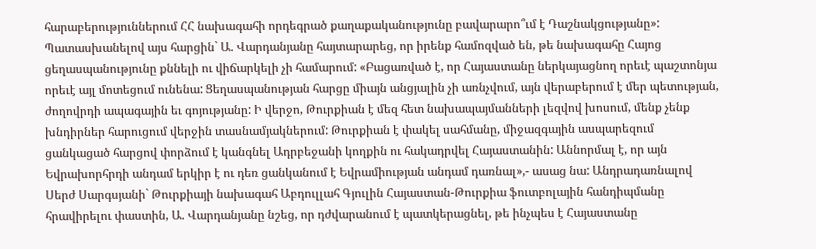հարաբերություններում ՀՀ նախագահի որդեգրած քաղաքականությունը բավարարո՞ւմ է Դաշնակցությանը»: Պատասխանելով այս հարցին` Ա. Վարդանյանը հայտարարեց, որ իրենք համոզված են, թե նախագահը Հայոց ցեղասպանությունը քննելի ու վիճարկելի չի համարում: «Բացառված է, որ Հայաստանը ներկայացնող որեւէ պաշտոնյա որեւէ այլ մոտեցում ունենա: Ցեղասպանության հարցը միայն անցյալին չի առնչվում, այն վերաբերում է մեր պետության, ժողովրդի ապագային եւ գոյությանը: Ի վերջո, Թուրքիան է մեզ հետ նախապայմանների լեզվով խոսում, մենք չենք խնդիրներ հարուցում վերջին տասնամյակներում: Թուրքիան է փակել սահմանը, միջազգային ասպարեզում ցանկացած հարցով փորձում է կանգնել Ադրբեջանի կողքին ու հակադրվել Հայաստանին: Աննորմալ է, որ այն Եվրախորհրդի անդամ երկիր է ու դեռ ցանկանում է Եվրամիության անդամ դառնալ»,- ասաց նա: Անդրադառնալով Սերժ Սարգսյանի` Թուրքիայի նախագահ Աբդուլլահ Գյուլին Հայաստան-Թուրքիա ֆուտբոլային հանդիպմանը հրավիրելու փաստին, Ա. Վարդանյանը նշեց, որ դժվարանում է պատկերացնել, թե ինչպես է Հայաստանը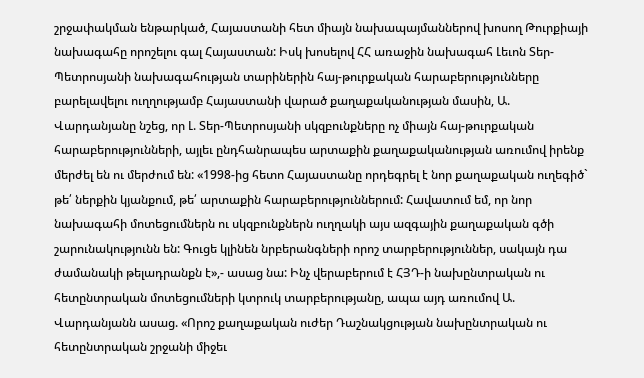շրջափակման ենթարկած, Հայաստանի հետ միայն նախապայմաններով խոսող Թուրքիայի նախագահը որոշելու գալ Հայաստան: Իսկ խոսելով ՀՀ առաջին նախագահ Լեւոն Տեր-Պետրոսյանի նախագահության տարիներին հայ-թուրքական հարաբերությունները բարելավելու ուղղությամբ Հայաստանի վարած քաղաքականության մասին, Ա. Վարդանյանը նշեց, որ Լ. Տեր-Պետրոսյանի սկզբունքները ոչ միայն հայ-թուրքական հարաբերությունների, այլեւ ընդհանրապես արտաքին քաղաքականության առումով իրենք մերժել են ու մերժում են: «1998-ից հետո Հայաստանը որդեգրել է նոր քաղաքական ուղեգիծ` թե՛ ներքին կյանքում, թե՛ արտաքին հարաբերություններում: Հավատում եմ, որ նոր նախագահի մոտեցումներն ու սկզբունքներն ուղղակի այս ազգային քաղաքական գծի շարունակությունն են: Գուցե կլինեն նրբերանգների որոշ տարբերություններ, սակայն դա ժամանակի թելադրանքն է»,- ասաց նա: Ինչ վերաբերում է ՀՅԴ-ի նախընտրական ու հետընտրական մոտեցումների կտրուկ տարբերությանը, ապա այդ առումով Ա. Վարդանյանն ասաց. «Որոշ քաղաքական ուժեր Դաշնակցության նախընտրական ու հետընտրական շրջանի միջեւ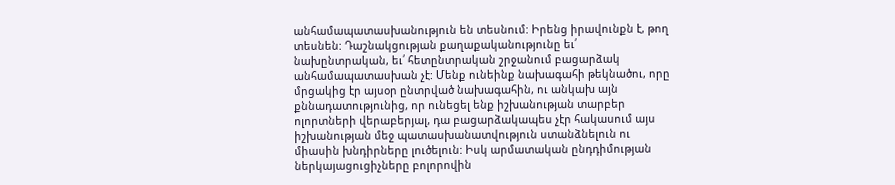անհամապատասխանություն են տեսնում: Իրենց իրավունքն է, թող տեսնեն: Դաշնակցության քաղաքականությունը եւ՛ նախընտրական, եւ՛ հետընտրական շրջանում բացարձակ անհամապատասխան չէ: Մենք ունեինք նախագահի թեկնածու, որը մրցակից էր այսօր ընտրված նախագահին, ու անկախ այն քննադատությունից, որ ունեցել ենք իշխանության տարբեր ոլորտների վերաբերյալ, դա բացարձակապես չէր հակասում այս իշխանության մեջ պատասխանատվություն ստանձնելուն ու միասին խնդիրները լուծելուն: Իսկ արմատական ընդդիմության ներկայացուցիչները բոլորովին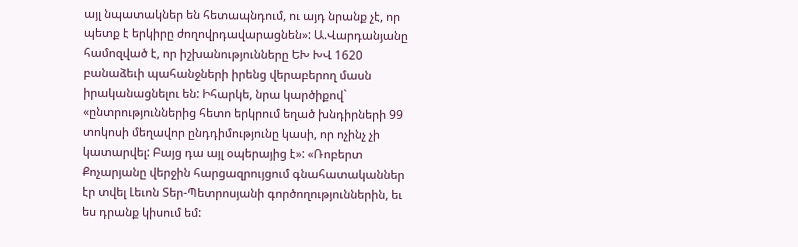այլ նպատակներ են հետապնդում, ու այդ նրանք չէ, որ պետք է երկիրը ժողովրդավարացնեն»: Ա.Վարդանյանը համոզված է, որ իշխանությունները ԵԽ ԽՎ 1620 բանաձեւի պահանջների իրենց վերաբերող մասն իրականացնելու են: Իհարկե, նրա կարծիքով` «ընտրություններից հետո երկրում եղած խնդիրների 99 տոկոսի մեղավոր ընդդիմությունը կասի, որ ոչինչ չի կատարվել: Բայց դա այլ օպերայից է»: «Ռոբերտ Քոչարյանը վերջին հարցազրույցում գնահատականներ էր տվել Լեւոն Տեր-Պետրոսյանի գործողություններին, եւ ես դրանք կիսում եմ: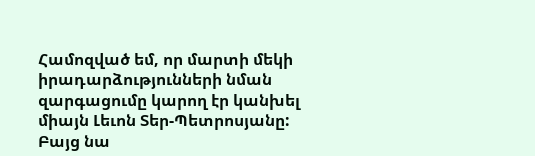Համոզված եմ, որ մարտի մեկի իրադարձությունների նման զարգացումը կարող էր կանխել միայն Լեւոն Տեր-Պետրոսյանը: Բայց նա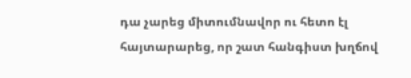դա չարեց միտումնավոր ու հետո էլ հայտարարեց, որ շատ հանգիստ խղճով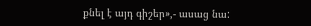քնել է այդ գիշեր»,- ասաց նա: